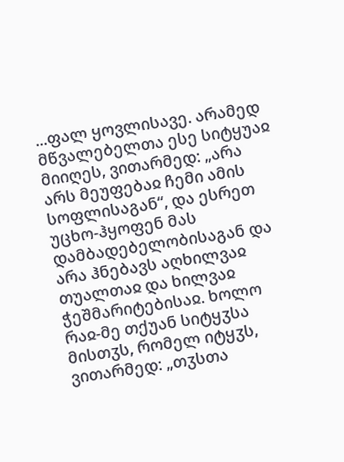...ფალ ყოვლისავე. არამედ მწვალებელთა ესე სიტყუაჲ მიიღეს, ვითარმედ: „არა არს მეუფებაჲ ჩემი ამის სოფლისაგან“, და ესრეთ უცხო-ჰყოფენ მას დამბადებელობისაგან და არა ჰნებავს აღხილვაჲ თუალთაჲ და ხილვაჲ ჭეშმარიტებისაჲ. ხოლო რაჲ-მე თქუან სიტყჳსა მისთჳს, რომელ იტყჳს, ვითარმედ: „თჳსთა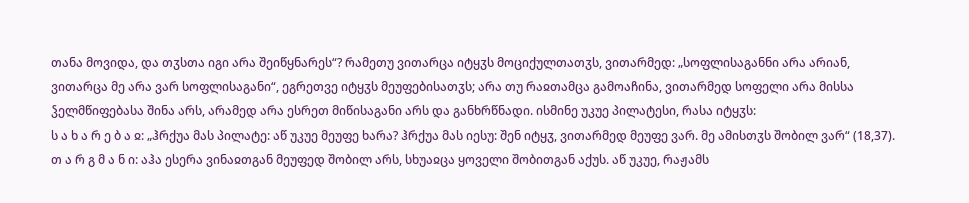თანა მოვიდა, და თჳსთა იგი არა შეიწყნარეს“? რამეთუ ვითარცა იტყჳს მოციქულთათჳს, ვითარმედ: „სოფლისაგანნი არა არიან, ვითარცა მე არა ვარ სოფლისაგანი“, ეგრეთვე იტყჳს მეუფებისათჳს; არა თუ რაჲთამცა გამოაჩინა, ვითარმედ სოფელი არა მისსა ჴელმწიფებასა შინა არს, არამედ არა ესრეთ მიწისაგანი არს და განხრწნადი. ისმინე უკუე პილატესი, რასა იტყჳს:
ს ა ხ ა რ ე ბ ა ჲ: „ჰრქუა მას პილატე: აწ უკუე მეუფე ხარა? ჰრქუა მას იესუ: შენ იტყჳ, ვითარმედ მეუფე ვარ. მე ამისთჳს შობილ ვარ“ (18,37).
თ ა რ გ მ ა ნ ი: აჰა ესერა ვინაჲთგან მეუფედ შობილ არს, სხუაჲცა ყოველი შობითგან აქუს. აწ უკუე, რაჟამს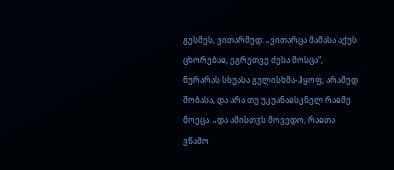გესმეს, ვითარმედ: „ვითარცა მამასა აქუს ცხორებაჲ, ეგრეთვე ძესა მოსცა“, ნურარას სხუასა გულისხმა-ჰყოფ, არამედ შობასა, და არა თუ უკუანაჲსკნელ რაჲმე მოეცა. „და ამისთჳს მოვედო, რაჲთა ვწამო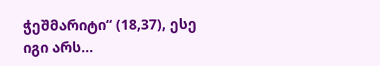ჭეშმარიტი“ (18,37), ესე იგი არს...